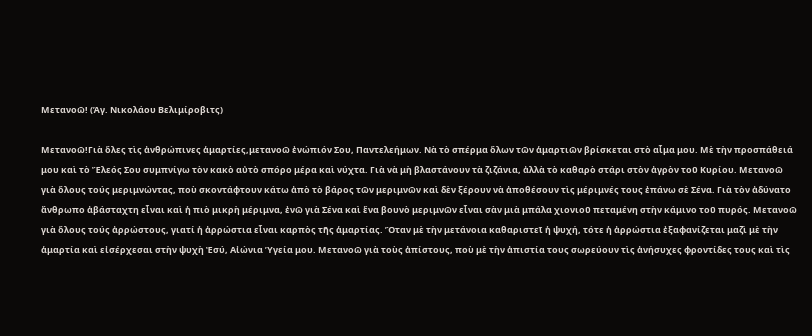Μετανοῶ! (Ἁγ. Νικολάου Βελιμίροβιτς)

Μετανοῶ!Γιὰ ὅλες τὶς ἀνθρώπινες ἁμαρτίες,μετανοῶ ἐνώπιόν Σου, Παντελεήμων. Νὰ τὸ σπέρμα ὅλων τῶν ἁμαρτιῶν βρίσκεται στὸ αἷμα μου. Μὲ τὴν προσπάθειά μου καὶ τὸ Ἔλεός Σου συμπνίγω τὸν κακὸ αὐτὸ σπόρο μέρα καὶ νύχτα. Γιὰ νὰ μὴ βλαστάνουν τὰ ζιζάνια, ἀλλὰ τὸ καθαρὸ στάρι στὸν ἀγρὸν τοῦ Κυρίου. Μετανοῶ γιὰ ὅλους τούς μεριμνώντας, ποὺ σκοντάφτουν κάτω ἀπὸ τὸ βάρος τῶν μεριμνῶν καὶ δὲν ξέρουν νὰ ἀποθέσουν τὶς μέριμνές τους ἐπάνω σὲ Σένα. Γιὰ τὸν ἀδύνατο ἄνθρωπο ἀβάσταχτη εἶναι καὶ ἡ πιὸ μικρὴ μέριμνα, ἐνῶ γιὰ Σένα καὶ ἕνα βουνὸ μεριμνῶν εἶναι σὰν μιὰ μπάλα χιονιοῦ πεταμένη στὴν κάμινο τοῦ πυρός. Μετανοῶ γιὰ ὅλους τούς ἀρρώστους, γιατί ἡ ἀρρώστια εἶναι καρπὸς τῆς ἁμαρτίας. Ὅταν μὲ τὴν μετάνοια καθαριστεῖ ἡ ψυχή, τότε ἡ ἀρρώστια ἐξαφανίζεται μαζὶ μὲ τὴν ἁμαρτία καὶ εἰσέρχεσαι στὴν ψυχὴ Ἐσύ, Αἰώνια Ὑγεία μου. Μετανοῶ γιὰ τοὺς ἀπίστους, ποὺ μὲ τὴν ἀπιστία τους σωρεύουν τὶς ἀνήσυχες φροντίδες τους καὶ τὶς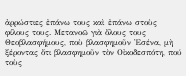ἀρρώστιες ἐπάνω τους καὶ ἐπάνω στοὺς φίλους τους. Μετανοῶ γιὰ ὅλους τους Θεοβλασφήμους, ποὺ βλασφημοῦν Ἐσένα, μὴ ξέροντας ὅτι βλασφημοῦν τὸν Οἰκοδεσπότη, πού τοὺς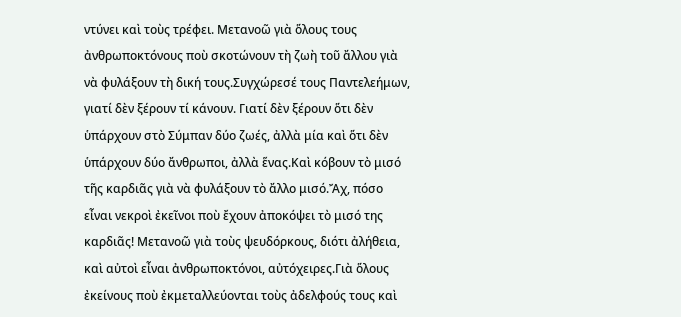ντύνει καὶ τοὺς τρέφει. Μετανοῶ γιὰ ὅλους τους ἀνθρωποκτόνους ποὺ σκοτώνουν τὴ ζωὴ τοῦ ἄλλου γιὰ νὰ φυλάξουν τὴ δική τους.Συγχώρεσέ τους Παντελεήμων, γιατί δὲν ξέρουν τί κάνουν. Γιατί δὲν ξέρουν ὅτι δὲν ὑπάρχουν στὸ Σύμπαν δύο ζωές, ἀλλὰ μία καὶ ὅτι δὲν ὑπάρχουν δύο ἄνθρωποι, ἀλλὰ ἕνας.Καὶ κόβουν τὸ μισό τῆς καρδιᾶς γιὰ νὰ φυλάξουν τὸ ἄλλο μισό.Ἄχ, πόσο εἶναι νεκροὶ ἐκεῖνοι ποὺ ἔχουν ἀποκόψει τὸ μισό της καρδιᾶς! Μετανοῶ γιὰ τοὺς ψευδόρκους, διότι ἀλήθεια, καὶ αὐτοὶ εἶναι ἀνθρωποκτόνοι, αὐτόχειρες.Γιὰ ὅλους ἐκείνους ποὺ ἐκμεταλλεύονται τοὺς ἀδελφούς τους καὶ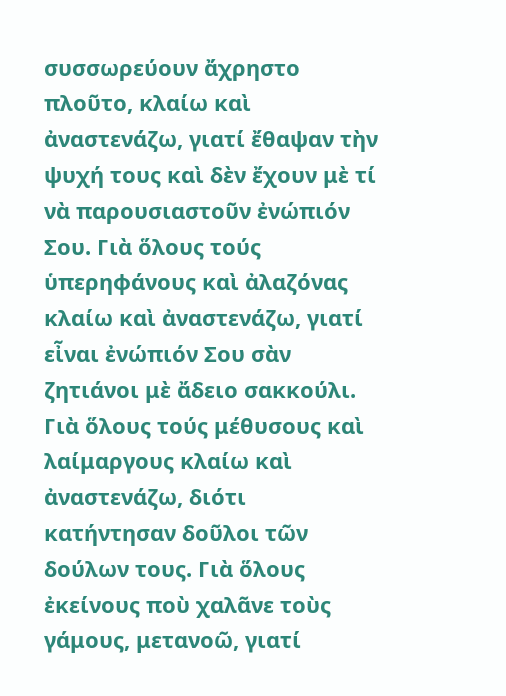συσσωρεύουν ἄχρηστο πλοῦτο, κλαίω καὶ ἀναστενάζω, γιατί ἔθαψαν τὴν ψυχή τους καὶ δὲν ἔχουν μὲ τί νὰ παρουσιαστοῦν ἐνώπιόν Σου. Γιὰ ὅλους τούς ὑπερηφάνους καὶ ἀλαζόνας κλαίω καὶ ἀναστενάζω, γιατί εἶναι ἐνώπιόν Σου σὰν ζητιάνοι μὲ ἄδειο σακκούλι. Γιὰ ὅλους τούς μέθυσους καὶ λαίμαργους κλαίω καὶ ἀναστενάζω, διότι κατήντησαν δοῦλοι τῶν δούλων τους. Γιὰ ὅλους ἐκείνους ποὺ χαλᾶνε τοὺς γάμους, μετανοῶ, γιατί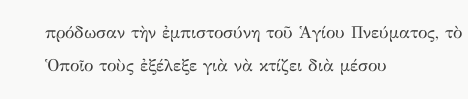πρόδωσαν τὴν ἐμπιστοσύνη τοῦ Ἁγίου Πνεύματος, τὸ Ὁποῖο τοὺς ἐξέλεξε γιὰ νὰ κτίζει διὰ μέσου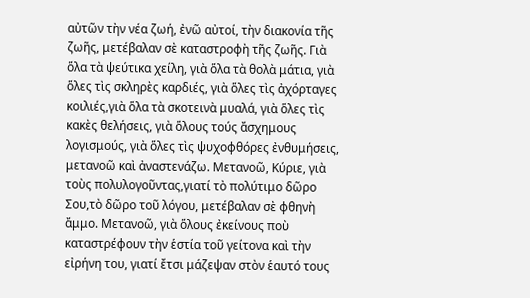αὐτῶν τὴν νέα ζωή, ἐνῶ αὐτοί, τὴν διακονία τῆς ζωῆς, μετέβαλαν σὲ καταστροφὴ τῆς ζωῆς. Γιὰ ὅλα τὰ ψεύτικα χείλη, γιὰ ὅλα τὰ θολὰ μάτια, γιὰ ὅλες τὶς σκληρὲς καρδιές, γιὰ ὅλες τὶς ἀχόρταγες κοιλιές,γιὰ ὅλα τὰ σκοτεινὰ μυαλά, γιὰ ὅλες τὶς κακὲς θελήσεις, γιὰ ὅλους τούς ἄσχημους λογισμούς, γιὰ ὅλες τὶς ψυχοφθόρες ἐνθυμήσεις, μετανοῶ καὶ ἀναστενάζω. Μετανοῶ, Κύριε, γιὰ τοὺς πολυλογοῦντας,γιατί τὸ πολύτιμο δῶρο Σου,τὸ δῶρο τοῦ λόγου, μετέβαλαν σὲ φθηνὴ ἄμμο. Μετανοῶ, γιὰ ὅλους ἐκείνους ποὺ καταστρέφουν τὴν ἑστία τοῦ γείτονα καὶ τὴν εἰρήνη του, γιατί ἔτσι μάζεψαν στὸν ἑαυτό τους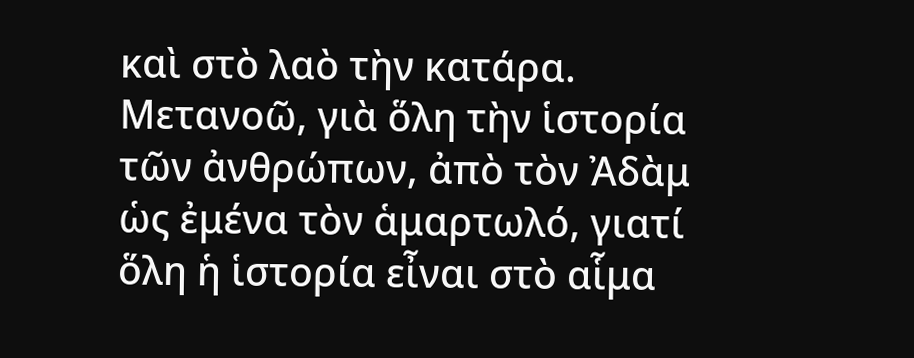καὶ στὸ λαὸ τὴν κατάρα. Μετανοῶ, γιὰ ὅλη τὴν ἱστορία τῶν ἀνθρώπων, ἀπὸ τὸν Ἀδὰμ ὡς ἐμένα τὸν ἁμαρτωλό, γιατί ὅλη ἡ ἱστορία εἶναι στὸ αἷμα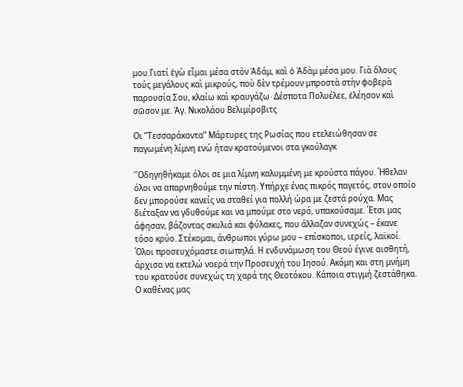μου.Γιατί ἐγὼ εἶμαι μέσα στὸν Ἀδάμ, καὶ ὁ Ἀδὰμ μέσα μου. Γιὰ ὅλους τούς μεγάλους καὶ μικρούς, ποὺ δὲν τρέμουν μπροστὰ στὴν φοβερὰ παρουσία Σου, κλαίω καὶ κραυγάζω· Δέσποτα Πολυέλεε, ἐλέησον καὶ σῶσον με. Ἁγ. Νικολάου Βελιμίροβιτς

Οι ”Τεσσαράκοντα” Μάρτυρες της Ρωσίας που ετελειώθησαν σε παγωμένη λίμνη ενώ ήταν κρατούμενοι στα γκούλαγκ

''Οδηγηθήκαμε όλοι σε μια λίμνη καλυμμένη με κρούστα πάγου. Ήθελαν όλοι να απαρνηθούμε την πίστη. Υπήρχε ένας πικρός παγετός, στον οποίο δεν μπορούσε κανείς να σταθεί για πολλή ώρα με ζεστά ρούχα. Μας διέταξαν να γδυθούμε και να μπούμε στο νερό, υπακούσαμε. Έτσι μας άφησαν, βάζοντας σκυλιά και φύλακες, που άλλαζαν συνεχώς – έκανε τόσο κρύο. Στέκομαι, άνθρωποι γύρω μου – επίσκοποι, ιερείς, λαϊκοί. Όλοι προσευχόμαστε σιωπηλά. Η ενδυνάμωση του Θεού έγινε αισθητή, άρχισα να εκτελώ νοερά την Προσευχή του Ιησού. Ακόμη και στη μνήμη του κρατούσε συνεχώς τη χαρά της Θεοτόκου. Κάποια στιγμή ζεστάθηκα. Ο καθένας μας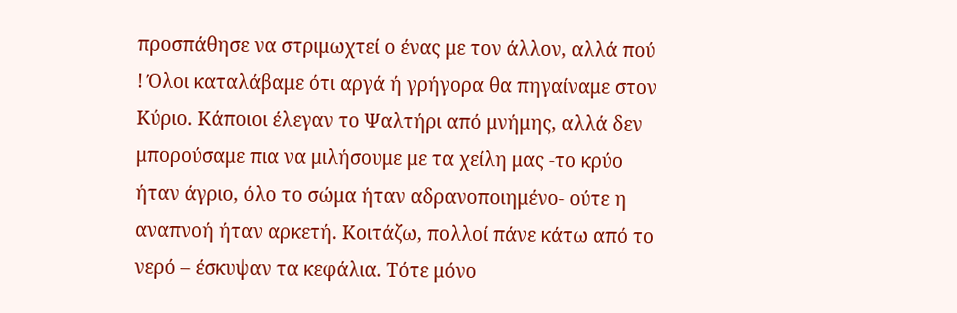προσπάθησε να στριμωχτεί ο ένας με τον άλλον, αλλά πού ! Όλοι καταλάβαμε ότι αργά ή γρήγορα θα πηγαίναμε στον Κύριο. Κάποιοι έλεγαν το Ψαλτήρι από μνήμης, αλλά δεν μπορούσαμε πια να μιλήσουμε με τα χείλη μας -το κρύο ήταν άγριο, όλο το σώμα ήταν αδρανοποιημένο- ούτε η αναπνοή ήταν αρκετή. Κοιτάζω, πολλοί πάνε κάτω από το νερό – έσκυψαν τα κεφάλια. Τότε μόνο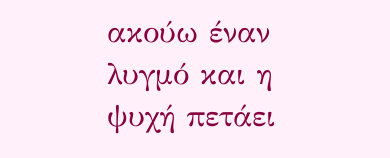ακούω έναν λυγμό και η ψυχή πετάει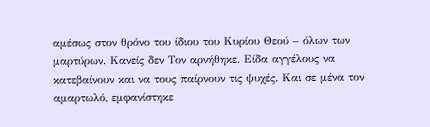αμέσως στον θρόνο του ίδιου του Κυρίου Θεού – όλων των μαρτύρων. Κανείς δεν Τον αρνήθηκε. Είδα αγγέλους να κατεβαίνουν και να τους παίρνουν τις ψυχές. Και σε μένα τον αμαρτωλό, εμφανίστηκε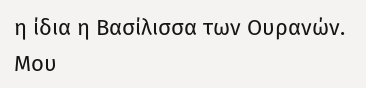η ίδια η Βασίλισσα των Ουρανών. Μου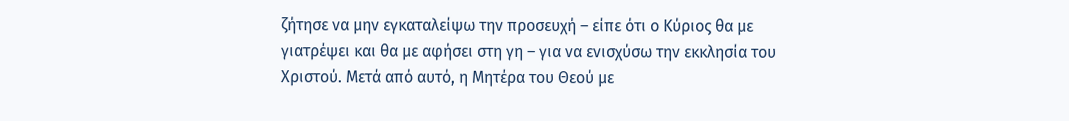ζήτησε να μην εγκαταλείψω την προσευχή – είπε ότι ο Κύριος θα με γιατρέψει και θα με αφήσει στη γη – για να ενισχύσω την εκκλησία του Χριστού. Μετά από αυτό, η Μητέρα του Θεού με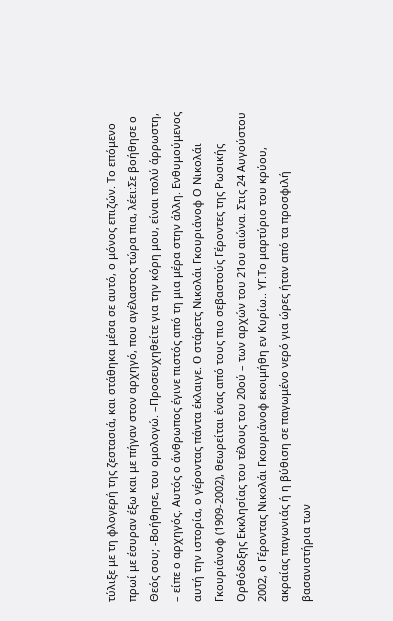τύλιξε με τη φλογερή της ζεστασιά, και στάθηκα μέσα σε αυτό, ο μόνος επιζών. Το επόμενο πρωί με έσυραν έξω και με πήγαν στον αρχηγό, που αγέλαστος τώρα πια, λέει:Σε βοήθησε ο Θεός σου; -Βοήθησε, του ομολογώ. –Προσευχηθείτε για την κόρη μου, είναι πολύ άρρωστη, – είπε ο αρχηγός. Αυτός ο άνθρωπος έγινε πιστός από τη μια μέρα στην άλλη. Ενθυμούμενος αυτή την ιστορία, ο γέροντας πάντα έκλαιγε. O στάρετς Νικολάι Γκουριάνοφ Ο Νικολάι Γκουριάνοφ (1909-2002), θεωρείται ένας από τους πιο σεβαστούς Γέροντες της Ρωσικής Ορθόδοξης Εκκλησίας του τέλους του 20ού – των αρχών του 21ου αιώνα. Στις 24 Αυγούστου 2002, ο Γέροντας Νικολάι Γκουριάνοφ εκοιμήθη εν Κυρίω.. YΓ.Το μαρτύριο του κρύου, ακραίας παγωνιάς ή η βύθιση σε παγωμένο νερό για ώρες ήταν από τα προσφιλή βασανιστήρια των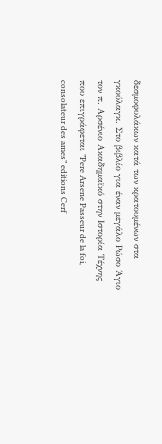δεσμοφυλάκων κατά των κρατουμένων στα γκούλαγκ. Στο βιβλίο για έναν μεγάλο Ρώσο Άγιο τον π. Αρσένιο Ακαδημαϊκό στην Ιστορία Τέχνης που επιγράφεται ”Pere Arsene Passeur de la foi, consolateur des ames” editions Cerf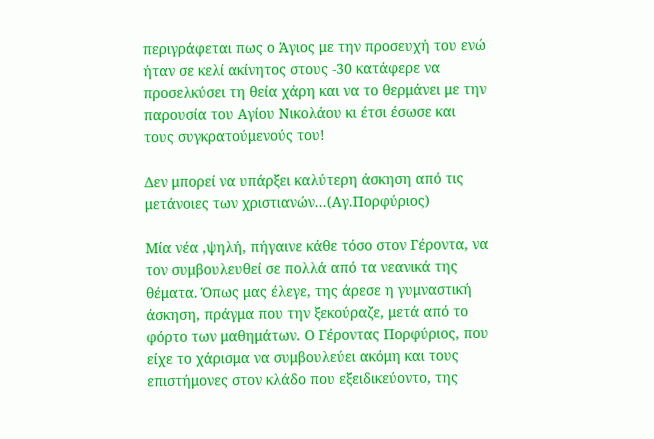περιγράφεται πως ο Άγιος με την προσευχή του ενώ ήταν σε κελί ακίνητος στους -30 κατάφερε να προσελκύσει τη θεία χάρη και να το θερμάνει με την παρουσία του Αγίου Νικολάου κι έτσι έσωσε και τους συγκρατούμενούς του!

Δεν μπορεί να υπάρξει καλύτερη άσκηση από τις μετάνοιες των χριστιανών...(Αγ.Πορφύριος)

Μία νέα ,ψηλή, πήγαινε κάθε τόσο στον Γέροντα, να τον συμβουλευθεί σε πολλά από τα νεανικά της θέματα. Όπως μας έλεγε, της άρεσε η γυμναστική άσκηση, πράγμα που την ξεκούραζε, μετά από το φόρτο των μαθημάτων. Ο Γέροντας Πορφύριος, που είχε το χάρισμα να συμβουλεύει ακόμη και τους επιστήμονες στον κλάδο που εξειδικεύοντο, της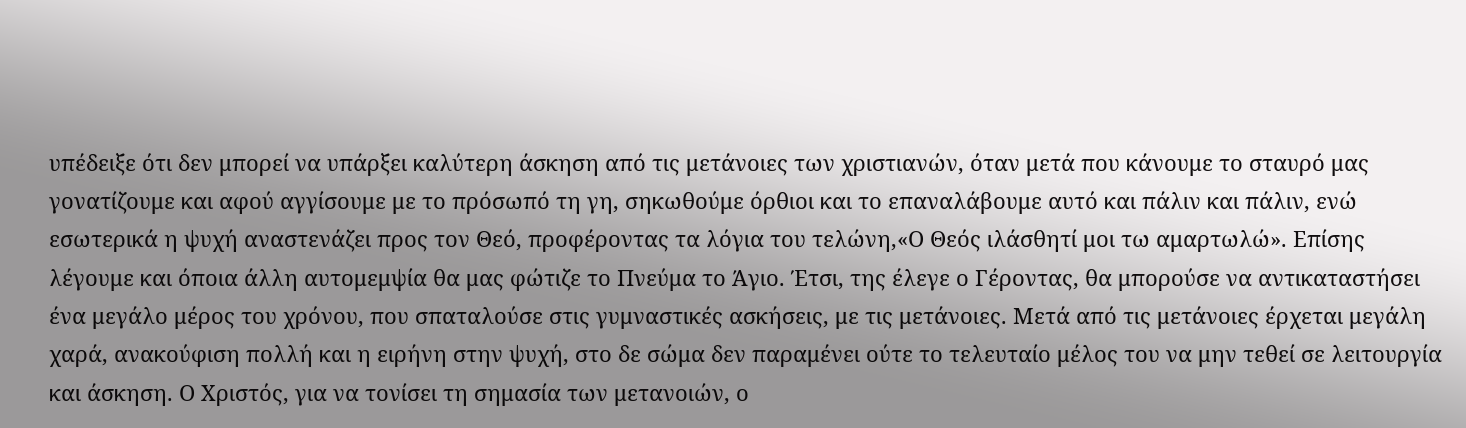υπέδειξε ότι δεν μπορεί να υπάρξει καλύτερη άσκηση από τις μετάνοιες των χριστιανών, όταν μετά που κάνουμε το σταυρό μας γονατίζουμε και αφού αγγίσουμε με το πρόσωπό τη γη, σηκωθούμε όρθιοι και το επαναλάβουμε αυτό και πάλιν και πάλιν, ενώ εσωτερικά η ψυχή αναστενάζει προς τον Θεό, προφέροντας τα λόγια του τελώνη,«Ο Θεός ιλάσθητί μοι τω αμαρτωλώ». Επίσης λέγουμε και όποια άλλη αυτομεμψία θα μας φώτιζε το Πνεύμα το Άγιο. Έτσι, της έλεγε ο Γέροντας, θα μπορούσε να αντικαταστήσει ένα μεγάλο μέρος του χρόνου, που σπαταλούσε στις γυμναστικές ασκήσεις, με τις μετάνοιες. Μετά από τις μετάνοιες έρχεται μεγάλη χαρά, ανακούφιση πολλή και η ειρήνη στην ψυχή, στο δε σώμα δεν παραμένει ούτε το τελευταίο μέλος του να μην τεθεί σε λειτουργία και άσκηση. Ο Χριστός, για να τονίσει τη σημασία των μετανοιών, ο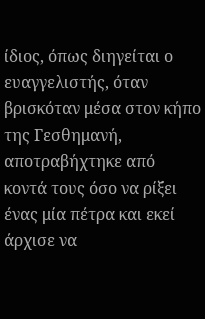ίδιος, όπως διηγείται ο ευαγγελιστής, όταν βρισκόταν μέσα στον κήπο της Γεσθημανή, αποτραβήχτηκε από κοντά τους όσο να ρίξει ένας μία πέτρα και εκεί άρχισε να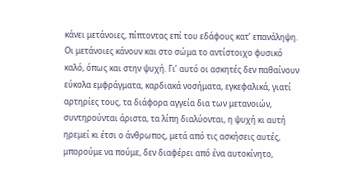κάνει μετάνοιες, πίπτοντας επί του εδάφους κατ’ επανάληψη. Οι μετάνοιες κάνουν και στο σώμα το αντίστοιχο φυσικό καλό, όπως και στην ψυχή. Γι’ αυτό οι ασκητές δεν παθαίνουν εύκολα εμφράγματα, καρδιακά νοσήματα, εγκεφαλικά, γιατί αρτηρίες τους, τα διάφορα αγγεία δια των μετανοιών, συντηρούνται άριστα, τα λίπη διαλύονται, η ψυχή κι αυτή ηρεμεί κι έτσι ο άνθρωπος, μετά από τις ασκήσεις αυτές, μπορούμε να πούμε, δεν διαφέρει από ένα αυτοκίνητο,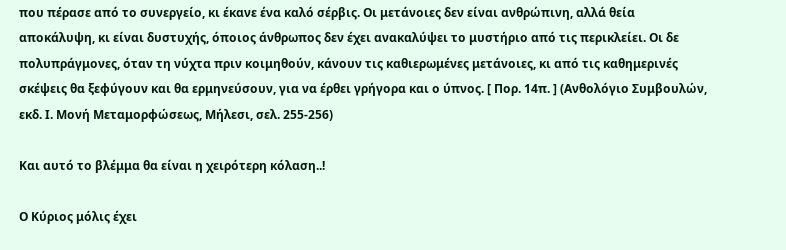που πέρασε από το συνεργείο, κι έκανε ένα καλό σέρβις. Οι μετάνοιες δεν είναι ανθρώπινη, αλλά θεία αποκάλυψη, κι είναι δυστυχής, όποιος άνθρωπος δεν έχει ανακαλύψει το μυστήριο από τις περικλείει. Οι δε πολυπράγμονες, όταν τη νύχτα πριν κοιμηθούν, κάνουν τις καθιερωμένες μετάνοιες, κι από τις καθημερινές σκέψεις θα ξεφύγουν και θα ερμηνεύσουν, για να έρθει γρήγορα και ο ύπνος. [ Πορ. 14π. ] (Ανθολόγιο Συμβουλών, εκδ. Ι. Μονή Μεταμορφώσεως, Μήλεσι, σελ. 255-256)

Και αυτό το βλέμμα θα είναι η χειρότερη κόλαση..!

Ο Κύριος μόλις έχει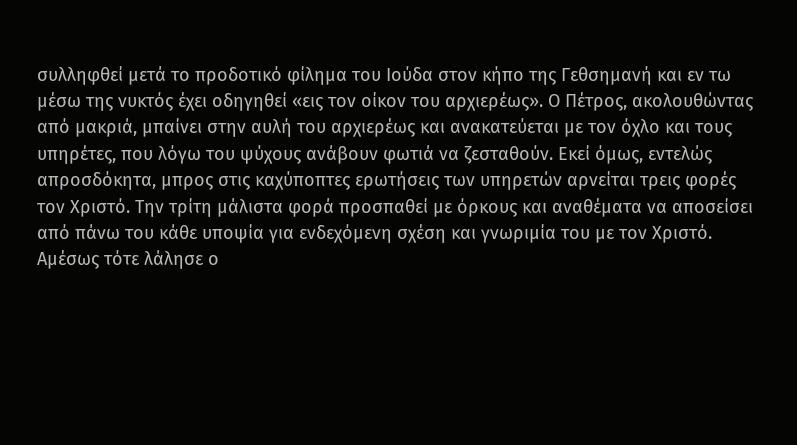συλληφθεί μετά το προδοτικό φίλημα του Ιούδα στον κήπο της Γεθσημανή και εν τω μέσω της νυκτός έχει οδηγηθεί «εις τον οίκον του αρχιερέως». Ο Πέτρος, ακολουθώντας από μακριά, μπαίνει στην αυλή του αρχιερέως και ανακατεύεται με τον όχλο και τους υπηρέτες, που λόγω του ψύχους ανάβουν φωτιά να ζεσταθούν. Εκεί όμως, εντελώς απροσδόκητα, μπρος στις καχύποπτες ερωτήσεις των υπηρετών αρνείται τρεις φορές τον Χριστό. Την τρίτη μάλιστα φορά προσπαθεί με όρκους και αναθέματα να αποσείσει από πάνω του κάθε υποψία για ενδεχόμενη σχέση και γνωριμία του με τον Χριστό. Αμέσως τότε λάλησε ο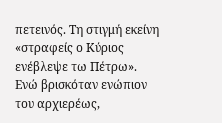πετεινός. Τη στιγμή εκείνη «στραφείς ο Κύριος ενέβλεψε τω Πέτρω». Ενώ βρισκόταν ενώπιον του αρχιερέως,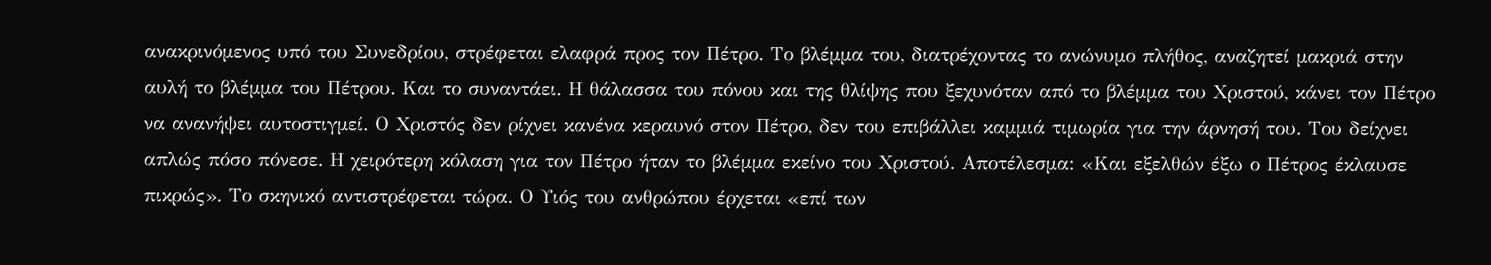ανακρινόμενος υπό του Συνεδρίου, στρέφεται ελαφρά προς τον Πέτρο. Το βλέμμα του, διατρέχοντας το ανώνυμο πλήθος, αναζητεί μακριά στην αυλή το βλέμμα του Πέτρου. Και το συναντάει. Η θάλασσα του πόνου και της θλίψης που ξεχυνόταν από το βλέμμα του Χριστού, κάνει τον Πέτρο να ανανήψει αυτοστιγμεί. Ο Χριστός δεν ρίχνει κανένα κεραυνό στον Πέτρο, δεν του επιβάλλει καμμιά τιμωρία για την άρνησή του. Του δείχνει απλώς πόσο πόνεσε. Η χειρότερη κόλαση για τον Πέτρο ήταν το βλέμμα εκείνο του Χριστού. Αποτέλεσμα: «Και εξελθών έξω ο Πέτρος έκλαυσε πικρώς». Το σκηνικό αντιστρέφεται τώρα. Ο Υιός του ανθρώπου έρχεται «επί των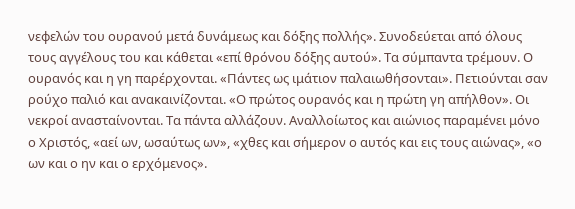νεφελών του ουρανού μετά δυνάμεως και δόξης πολλής». Συνοδεύεται από όλους τους αγγέλους του και κάθεται «επί θρόνου δόξης αυτού». Τα σύμπαντα τρέμουν. Ο ουρανός και η γη παρέρχονται. «Πάντες ως ιμάτιον παλαιωθήσονται». Πετιούνται σαν ρούχο παλιό και ανακαινίζονται. «Ο πρώτος ουρανός και η πρώτη γη απήλθον». Οι νεκροί ανασταίνονται. Τα πάντα αλλάζουν. Αναλλοίωτος και αιώνιος παραμένει μόνο ο Χριστός, «αεί ων, ωσαύτως ων», «χθες και σήμερον ο αυτός και εις τους αιώνας», «ο ων και ο ην και ο ερχόμενος».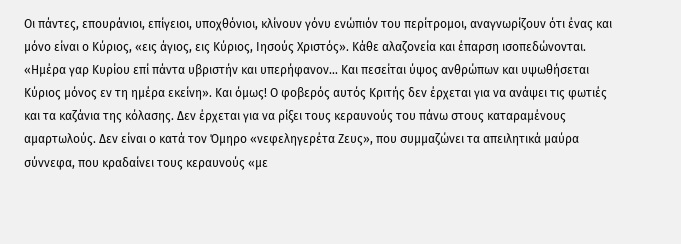Οι πάντες, επουράνιοι, επίγειοι, υποχθόνιοι, κλίνουν γόνυ ενώπιόν του περίτρομοι, αναγνωρίζουν ότι ένας και μόνο είναι ο Κύριος, «εις άγιος, εις Κύριος, Ιησούς Χριστός». Κάθε αλαζονεία και έπαρση ισοπεδώνονται. «Ημέρα γαρ Κυρίου επί πάντα υβριστήν και υπερήφανον... Και πεσείται ύψος ανθρώπων και υψωθήσεται Κύριος μόνος εν τη ημέρα εκείνη». Και όμως! Ο φοβερός αυτός Κριτής δεν έρχεται για να ανάψει τις φωτιές και τα καζάνια της κόλασης. Δεν έρχεται για να ρίξει τους κεραυνούς του πάνω στους καταραμένους αμαρτωλούς. Δεν είναι ο κατά τον Όμηρο «νεφεληγερέτα Ζευς», που συμμαζώνει τα απειλητικά μαύρα σύννεφα, που κραδαίνει τους κεραυνούς «με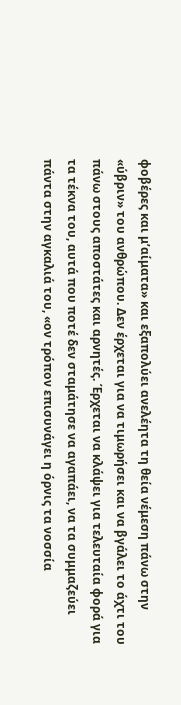φοβέρες και μ’αίματα» και εξαπολύει ανελέητα τη θεία νέμεση πάνω στην «ύβριν» του ανθρώπου. Δεν έρχεται για να τιμωρήσει και να βγάλει το άχτι του πάνω στους αποστάτες και αρνητές. Έρχεται να κλάψει για τελευταία φορά για τα τέκνα του, αυτά που ποτέ δεν σταμάτησε να αγαπάει, να τα συμμαζεύει πάντα στην αγκαλιά του, «ον τρόπον επισυνάγει η όρνις τα νοσσία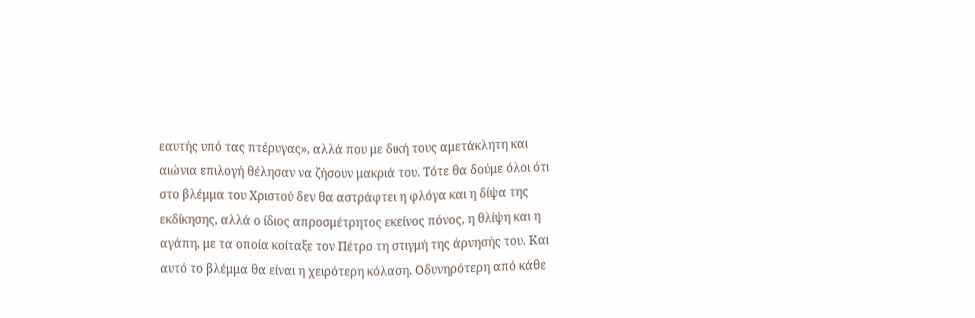εαυτής υπό τας πτέρυγας», αλλά που με δική τους αμετάκλητη και αιώνια επιλογή θέλησαν να ζήσουν μακριά του. Τότε θα δούμε όλοι ότι στο βλέμμα του Χριστού δεν θα αστράφτει η φλόγα και η δίψα της εκδίκησης, αλλά ο ίδιος απροσμέτρητος εκείνος πόνος, η θλίψη και η αγάπη, με τα οποία κοίταξε τον Πέτρο τη στιγμή της άρνησής του. Και αυτό το βλέμμα θα είναι η χειρότερη κόλαση. Οδυνηρότερη από κάθε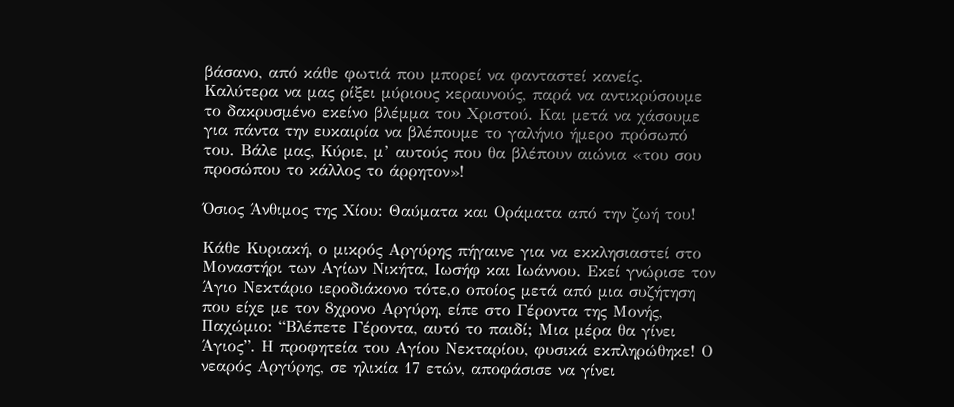βάσανο, από κάθε φωτιά που μπορεί να φανταστεί κανείς. Καλύτερα να μας ρίξει μύριους κεραυνούς, παρά να αντικρύσουμε το δακρυσμένο εκείνο βλέμμα του Χριστού. Και μετά να χάσουμε για πάντα την ευκαιρία να βλέπουμε το γαλήνιο ήμερο πρόσωπό του. Βάλε μας, Κύριε, μ’ αυτούς που θα βλέπουν αιώνια «του σου προσώπου το κάλλος το άρρητον»!

Όσιος Άνθιμος της Χίου: Θαύματα και Οράματα από την ζωή του!

Κάθε Κυριακή, ο μικρός Αργύρης πήγαινε για να εκκλησιαστεί στο Μοναστήρι των Αγίων Νικήτα, Ιωσήφ και Ιωάννου. Εκεί γνώρισε τον Άγιο Νεκτάριο ιεροδιάκονο τότε,ο οποίος μετά από μια συζήτηση που είχε με τον 8χρονο Αργύρη, είπε στο Γέροντα της Μονής, Παχώμιο: “Βλέπετε Γέροντα, αυτό το παιδί; Μια μέρα θα γίνει Άγιος”. Η προφητεία του Αγίου Νεκταρίου, φυσικά εκπληρώθηκε! Ο νεαρός Αργύρης, σε ηλικία 17 ετών, αποφάσισε να γίνει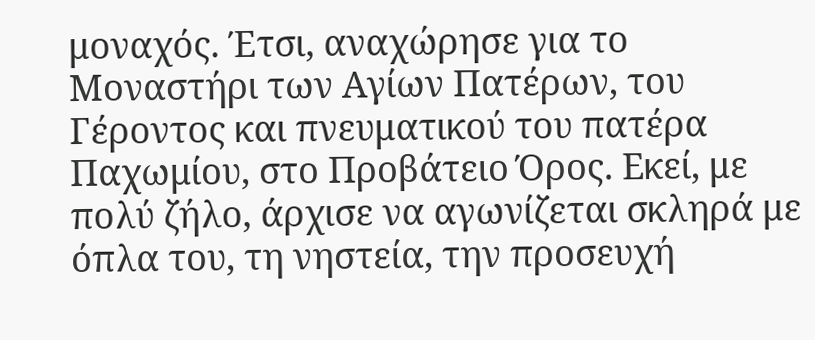μοναχός. Έτσι, αναχώρησε για το Μοναστήρι των Αγίων Πατέρων, του Γέροντος και πνευματικού του πατέρα Παχωμίου, στο Προβάτειο Όρος. Εκεί, με πολύ ζήλο, άρχισε να αγωνίζεται σκληρά με όπλα του, τη νηστεία, την προσευχή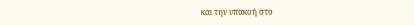και την υπακοή στο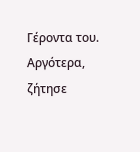Γέροντα του. Αργότερα, ζήτησε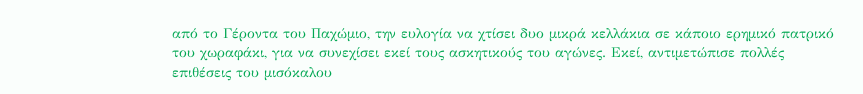από το Γέροντα του Παχώμιο, την ευλογία να χτίσει δυο μικρά κελλάκια σε κάποιο ερημικό πατρικό του χωραφάκι, για να συνεχίσει εκεί τους ασκητικούς του αγώνες. Εκεί, αντιμετώπισε πολλές επιθέσεις του μισόκαλου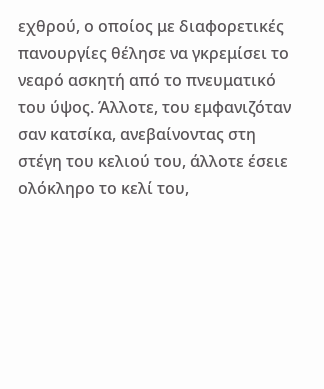εχθρού, ο οποίος με διαφορετικές πανουργίες θέλησε να γκρεμίσει το νεαρό ασκητή από το πνευματικό του ύψος. Άλλοτε, του εμφανιζόταν σαν κατσίκα, ανεβαίνοντας στη στέγη του κελιού του, άλλοτε έσειε ολόκληρο το κελί του,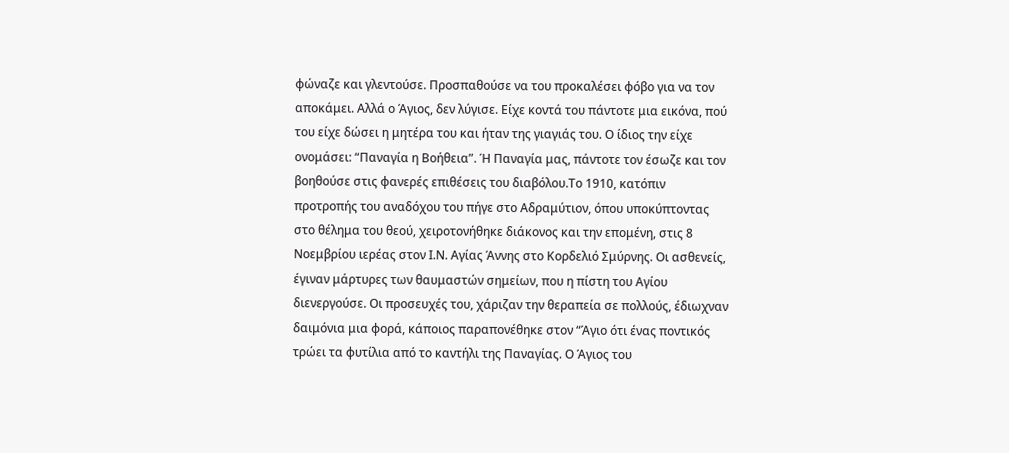φώναζε και γλεντούσε. Προσπαθούσε να του προκαλέσει φόβο για να τον αποκάμει. Αλλά ο Άγιος, δεν λύγισε. Είχε κοντά του πάντοτε μια εικόνα, πού του είχε δώσει η μητέρα του και ήταν της γιαγιάς του. Ο ίδιος την είχε ονομάσει: “Παναγία η Βοήθεια”. Ή Παναγία μας, πάντοτε τον έσωζε και τον βοηθούσε στις φανερές επιθέσεις του διαβόλου.Το 1910, κατόπιν προτροπής του αναδόχου του πήγε στο Αδραμύτιον, όπου υποκύπτοντας στο θέλημα του θεού, χειροτονήθηκε διάκονος και την επομένη, στις 8 Νοεμβρίου ιερέας στον Ι.Ν. Αγίας Άννης στο Κορδελιό Σμύρνης. Οι ασθενείς, έγιναν μάρτυρες των θαυμαστών σημείων, που η πίστη του Αγίου διενεργούσε. Οι προσευχές του, χάριζαν την θεραπεία σε πολλούς, έδιωχναν δαιμόνια μια φορά, κάποιος παραπονέθηκε στον “Άγιο ότι ένας ποντικός τρώει τα φυτίλια από το καντήλι της Παναγίας. Ο Άγιος του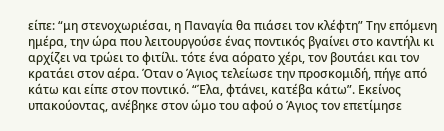είπε: “μη στενοχωριέσαι, η Παναγία θα πιάσει τον κλέφτη” Την επόμενη ημέρα, την ώρα που λειτουργούσε ένας ποντικός βγαίνει στο καντήλι κι αρχίζει να τρώει το φιτίλι. τότε ένα αόρατο χέρι, τον βουτάει και τον κρατάει στον αέρα. Όταν ο Άγιος τελείωσε την προσκομιδή, πήγε από κάτω και είπε στον ποντικό. “Έλα, φτάνει, κατέβα κάτω”. Εκείνος υπακούοντας, ανέβηκε στον ώμο του αφού ο Άγιος τον επετίμησε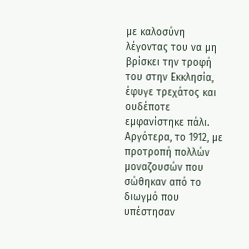με καλοσύνη λέγοντας του να μη βρίσκει την τροφή του στην Εκκλησία, έφυγε τρεχάτος και ουδέποτε εμφανίστηκε πάλι. Αργότερα, το 1912, με προτροπή πολλών μοναζουσών που σώθηκαν από το διωγμό που υπέστησαν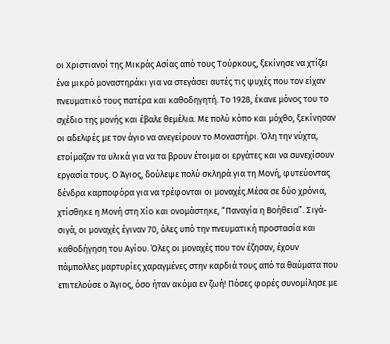οι Χριστιανοί της Μικράς Ασίας από τους Τούρκους, ξεκίνησε να χτίζει ένα μικρό μοναστηράκι για να στεγάσει αυτές τις ψυχές που τον είχαν πνευματικό τους πατέρα και καθοδηγητή. Το 1928, έκανε μόνος του το σχέδιο της μονής και έβαλε θεμέλια. Με πολύ κόπο και μόχθο, ξεκίνησαν οι αδελφές με τον άγιο να ανεγείρουν το Μοναστήρι. Όλη την νύχτα, ετοίμαζαν τα υλικά για να τα βρουν έτοιμα οι εργάτες και να συνεχίσουν εργασία τους. Ο Άγιος, δούλεψε πολύ σκληρά για τη Μονή, φυτεύοντας δένδρα καρποφόρα για να τρέφονται οι μοναχές.Μέσα σε δύο χρόνια, χτίσθηκε η Μονή στη Χίο και ονομάστηκε, “Παναγία η Βοήθεια”. Σιγά-σιγά, οι μοναχές έγιναν 70, όλες υπό την πνευματική προστασία και καθοδήγηση του Αγίου. Όλες οι μοναχές που τον έζησαν, έχουν πάμπολλες μαρτυρίες χαραγμένες στην καρδιά τους από τα θαύματα που επιτελούσε ο Άγιος, όσο ήταν ακόμα εν ζωή! Πόσες φορές συνομίλησε με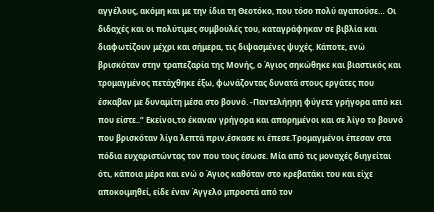αγγέλους, ακόμη και με την ίδια τη Θεοτόκο, που τόσο πολύ αγαπούσε… Οι διδαχές και οι πολύτιμες συμβουλές του, καταγράφηκαν σε βιβλία και διαφωτίζουν μέχρι και σήμερα, τις διψασμένες ψυχές. Κάποτε, ενώ βρισκόταν στην τραπεζαρία της Μονής, ο Άγιος σηκώθηκε και βιαστικός και τρομαγμένος πετάχθηκε έξω, φωνάζοντας δυνατά στους εργάτες που έσκαβαν με δυναμίτη μέσα στο βουνό. -Παντελήηηη φύγετε γρήγορα από κει που είστε..” Εκείνοι,το έκαναν γρήγορα και απορημένοι και σε λίγο το βουνό που βρισκόταν λίγα λεπτά πριν,έσκασε κι έπεσε.Τρομαγμένοι έπεσαν στα πόδια ευχαριστώντας τον που τους έσωσε. Μία από τις μοναχές διηγείται ότι, κάποια μέρα και ενώ ο Άγιος καθόταν στο κρεβατάκι του και είχε αποκοιμηθεί, είδε έναν Άγγελο μπροστά από τον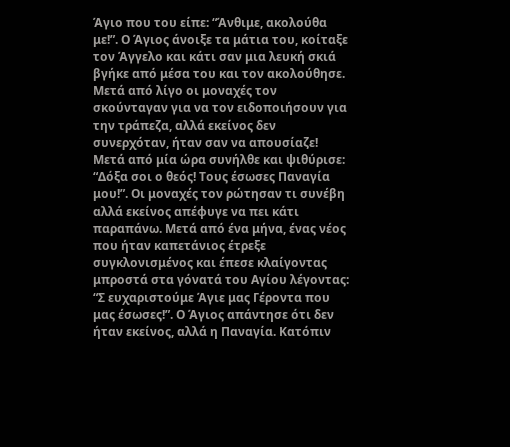Άγιο που του είπε: “Άνθιμε, ακολούθα με!”. Ο Άγιος άνοιξε τα μάτια του, κοίταξε τον Άγγελο και κάτι σαν μια λευκή σκιά βγήκε από μέσα του και τον ακολούθησε. Μετά από λίγο οι μοναχές τον σκούνταγαν για να τον ειδοποιήσουν για την τράπεζα, αλλά εκείνος δεν συνερχόταν, ήταν σαν να απουσίαζε! Μετά από μία ώρα συνήλθε και ψιθύρισε: “Δόξα σοι ο θεός! Τους έσωσες Παναγία μου!”. Οι μοναχές τον ρώτησαν τι συνέβη αλλά εκείνος απέφυγε να πει κάτι παραπάνω. Μετά από ένα μήνα, ένας νέος που ήταν καπετάνιος έτρεξε συγκλονισμένος και έπεσε κλαίγοντας μπροστά στα γόνατά του Αγίου λέγοντας: “Σ ευχαριστούμε Άγιε μας Γέροντα που μας έσωσες!”. Ο Άγιος απάντησε ότι δεν ήταν εκείνος, αλλά η Παναγία. Κατόπιν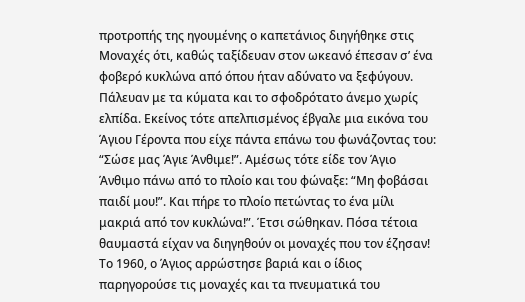προτροπής της ηγουμένης ο καπετάνιος διηγήθηκε στις Μοναχές ότι, καθώς ταξίδευαν στον ωκεανό έπεσαν σ’ ένα φοβερό κυκλώνα από όπου ήταν αδύνατο να ξεφύγουν. Πάλευαν με τα κύματα και το σφοδρότατο άνεμο χωρίς ελπίδα. Εκείνος τότε απελπισμένος έβγαλε μια εικόνα του Άγιου Γέροντα που είχε πάντα επάνω του φωνάζοντας του: “Σώσε μας Άγιε Άνθιμε!”. Αμέσως τότε είδε τον Άγιο Άνθιμο πάνω από το πλοίο και του φώναξε: “Μη φοβάσαι παιδί μου!”. Και πήρε το πλοίο πετώντας το ένα μίλι μακριά από τον κυκλώνα!”. Έτσι σώθηκαν. Πόσα τέτοια θαυμαστά είχαν να διηγηθούν οι μοναχές που τον έζησαν! Το 1960, ο Άγιος αρρώστησε βαριά και ο ίδιος παρηγορούσε τις μοναχές και τα πνευματικά του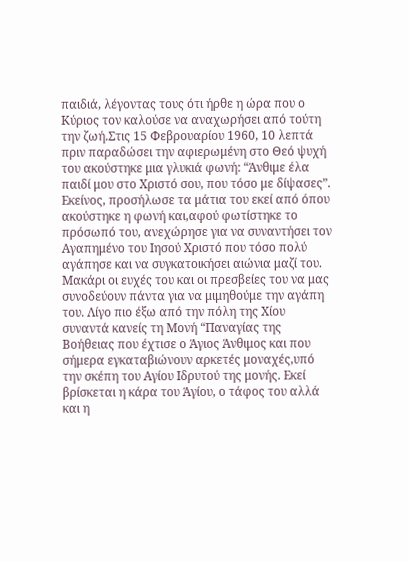παιδιά, λέγοντας τους ότι ήρθε η ώρα που ο Κύριος τον καλούσε να αναχωρήσει από τούτη την ζωή.Στις 15 Φεβρουαρίου 1960, 10 λεπτά πριν παραδώσει την αφιερωμένη στο Θεό ψυχή του ακούστηκε μια γλυκιά φωνή: “Άνθιμε έλα παιδί μου στο Χριστό σου, που τόσο με δίψασες”. Εκείνος, προσήλωσε τα μάτια του εκεί από όπου ακούστηκε η φωνή και,αφού φωτίστηκε το πρόσωπό του, ανεχώρησε για να συναντήσει τον Αγαπημένο του Ιησού Χριστό που τόσο πολύ αγάπησε και να συγκατοικήσει αιώνια μαζί του. Μακάρι οι ευχές του και οι πρεσβείες του να μας συνοδεύουν πάντα για να μιμηθούμε την αγάπη του. Λίγο πιο έξω από την πόλη της Χίου συναντά κανείς τη Μονή “Παναγίας της Βοήθειας που έχτισε ο Άγιος Άνθιμος και που σήμερα εγκαταβιώνουν αρκετές μοναχές,υπό την σκέπη του Αγίου Ιδρυτού της μονής. Εκεί βρίσκεται η κάρα του Άγίου, ο τάφος του αλλά και η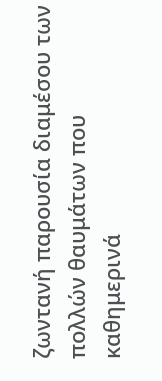ζωντανή παρουσία διαμέσου των πολλών θαυμάτων που καθημερινά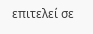επιτελεί σε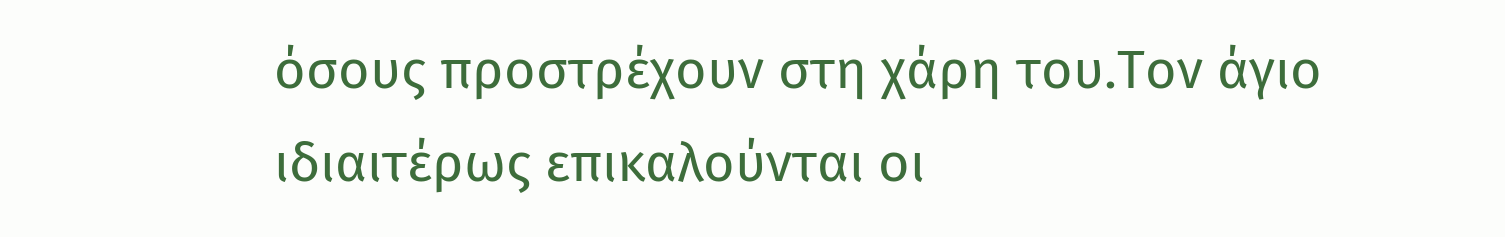όσους προστρέχουν στη χάρη του.Τον άγιο ιδιαιτέρως επικαλούνται οι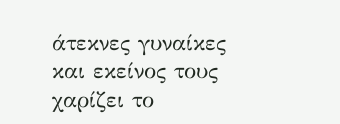άτεκνες γυναίκες και εκείνος τους χαρίζει το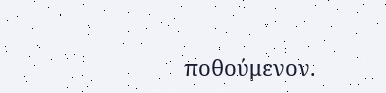ποθούμενον.